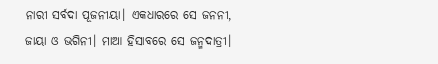ନାରୀ ସର୍ବଦା ପୂଜନୀୟା। ଏକଧାରରେ ସେ ଜନନୀ, ଜାୟା ଓ ଭଗିନୀ। ମାଆ ହିସାବରେ ସେ ଜନ୍ମଦାତ୍ରୀ।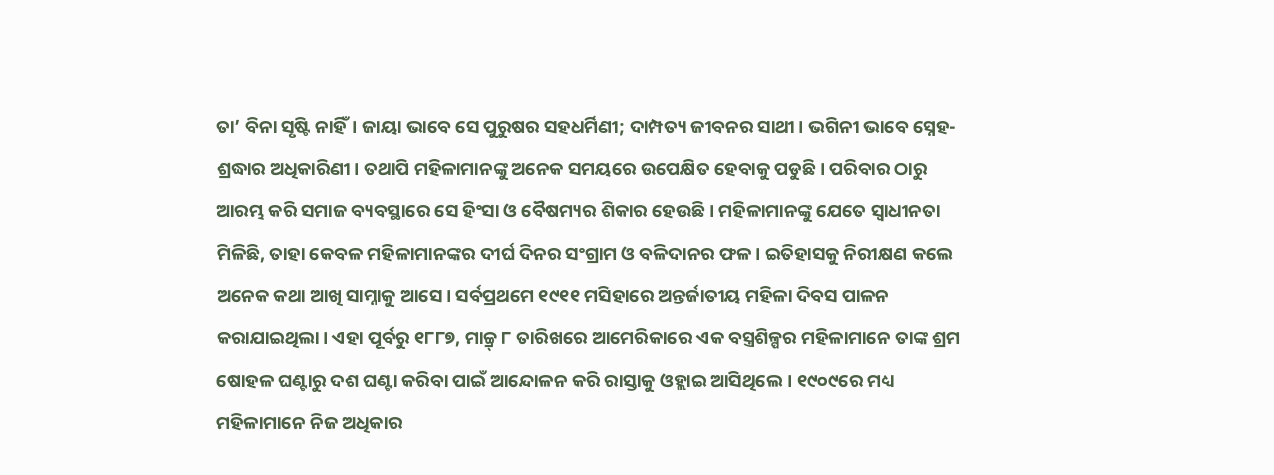ତା’ ବିନା ସୃଷ୍ଟି ନାହିଁ। ଜାୟା ଭାବେ ସେ ପୁରୁଷର ସହଧର୍ମିଣୀ; ଦାମ୍ପତ୍ୟ ଜୀବନର ସାଥୀ। ଭଗିନୀ ଭାବେ ସ୍ନେହ-ଶ୍ରଦ୍ଧାର ଅଧିକାରିଣୀ। ତଥାପି ମହିଳାମାନଙ୍କୁ ଅନେକ ସମୟରେ ଉପେକ୍ଷିତ ହେବାକୁ ପଡୁଛି। ପରିବାର ଠାରୁ ଆରମ୍ଭ କରି ସମାଜ ବ୍ୟବସ୍ଥାରେ ସେ ହିଂସା ଓ ବୈଷମ୍ୟର ଶିକାର ହେଉଛି। ମହିଳାମାନଙ୍କୁ ଯେତେ ସ୍ୱାଧୀନତା ମିଳିଛି, ତାହା କେବଳ ମହିଳାମାନଙ୍କର ଦୀର୍ଘ ଦିନର ସଂଗ୍ରାମ ଓ ବଳିଦାନର ଫଳ। ଇତିହାସକୁ ନିରୀକ୍ଷଣ କଲେ ଅନେକ କଥା ଆଖି ସାମ୍ନାକୁ ଆସେ। ସର୍ବପ୍ରଥମେ ୧୯୧୧ ମସିହାରେ ଅନ୍ତର୍ଜାତୀୟ ମହିଳା ଦିବସ ପାଳନ କରାଯାଇଥିଲା। ଏହା ପୂର୍ବରୁ ୧୮୮୭, ମାଚ୍ଚ୍ର୍ ୮ ତାରିଖରେ ଆମେରିକାରେ ଏକ ବସ୍ତ୍ରଶିଳ୍ପର ମହିଳାମାନେ ତାଙ୍କ ଶ୍ରମ ଷୋହଳ ଘଣ୍ଟାରୁ ଦଶ ଘଣ୍ଟା କରିବା ପାଇଁ ଆନ୍ଦୋଳନ କରି ରାସ୍ତାକୁ ଓହ୍ଲାଇ ଆସିଥିଲେ। ୧୯୦୯ରେ ମଧ୍ୟ ମହିଳାମାନେ ନିଜ ଅଧିକାର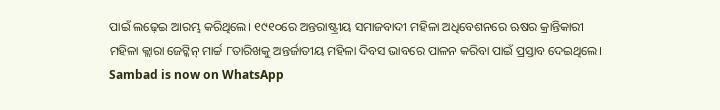ପାଇଁ ଲଢ଼େଇ ଆରମ୍ଭ କରିଥିଲେ। ୧୯୧୦ରେ ଅନ୍ତରାଷ୍ଟ୍ରୀୟ ସମାଜବାଦୀ ମହିଳା ଅଧିବେଶନରେ ଋଷର କ୍ରାନ୍ତିକାରୀ ମହିଳା କ୍ଲାରା ଜେଟ୍କିନ୍ ମାର୍ଚ୍ଚ ୮ତାରିଖକୁ ଅନ୍ତର୍ଜାତୀୟ ମହିଳା ଦିବସ ଭାବରେ ପାଳନ କରିବା ପାଇଁ ପ୍ରସ୍ତାବ ଦେଇଥିଲେ।
Sambad is now on WhatsApp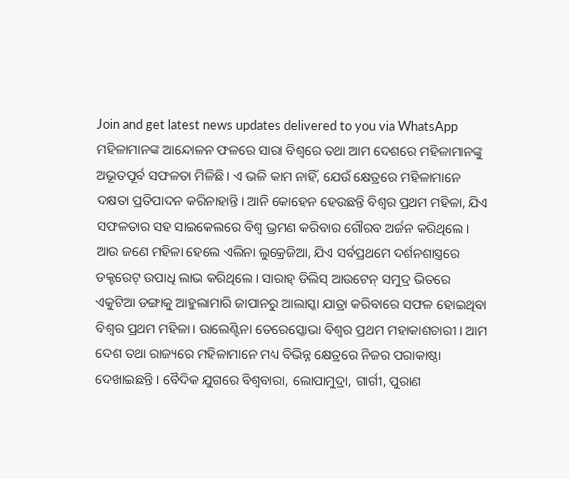Join and get latest news updates delivered to you via WhatsApp
ମହିଳାମାନଙ୍କ ଆନ୍ଦୋଳନ ଫଳରେ ସାରା ବିଶ୍ୱରେ ତଥା ଆମ ଦେଶରେ ମହିଳାମାନଙ୍କୁ ଅଭୂତପୂର୍ବ ସଫଳତା ମିଳିଛି। ଏ ଭଳି କାମ ନାହିଁ, ଯେଉଁ କ୍ଷେତ୍ରରେ ମହିଳାମାନେ ଦକ୍ଷତା ପ୍ରତିପାଦନ କରିନାହାନ୍ତି। ଆନି କୋହେନ ହେଉଛନ୍ତି ବିଶ୍ୱର ପ୍ରଥମ ମହିଳା, ଯିଏ ସଫଳତାର ସହ ସାଇକେଲରେ ବିଶ୍ୱ ଭ୍ରମଣ କରିବାର ଗୌରବ ଅର୍ଜନ କରିଥିଲେ। ଆଉ ଜଣେ ମହିଳା ହେଲେ ଏଲିନା ଲୁକ୍ରେଜିଆ, ଯିଏ ସର୍ବପ୍ରଥମେ ଦର୍ଶନଶାସ୍ତ୍ରରେ ଡକ୍ଟରେଟ୍ ଉପାଧି ଲାଭ କରିଥିଲେ। ସାରାହ୍ ଡିଲିସ୍ ଆଉଟେନ୍ ସମୁଦ୍ର ଭିତରେ ଏକୁଟିଆ ଡଙ୍ଗାକୁ ଆହୁଲାମାରି ଜାପାନରୁ ଆଲାସ୍କା ଯାତ୍ରା କରିବାରେ ସଫଳ ହୋଇଥିବା ବିଶ୍ୱର ପ୍ରଥମ ମହିଳା। ଉାଲେଣ୍ଟିନା ତେରେସ୍କୋଭା ବିଶ୍ୱର ପ୍ରଥମ ମହାକାଶଚାରୀ। ଆମ ଦେଶ ତଥା ରାଜ୍ୟରେ ମହିଳାମାନେ ମଧ୍ୟ ବିଭିନ୍ନ କ୍ଷେତ୍ରରେ ନିଜର ପରାକାଷ୍ଠା ଦେଖାଇଛନ୍ତି। ବୈଦିକ ଯୁଗରେ ବିଶ୍ୱବାରା, ଲୋପାମୁଦ୍ରା, ଗାର୍ଗୀ, ପୁରାଣ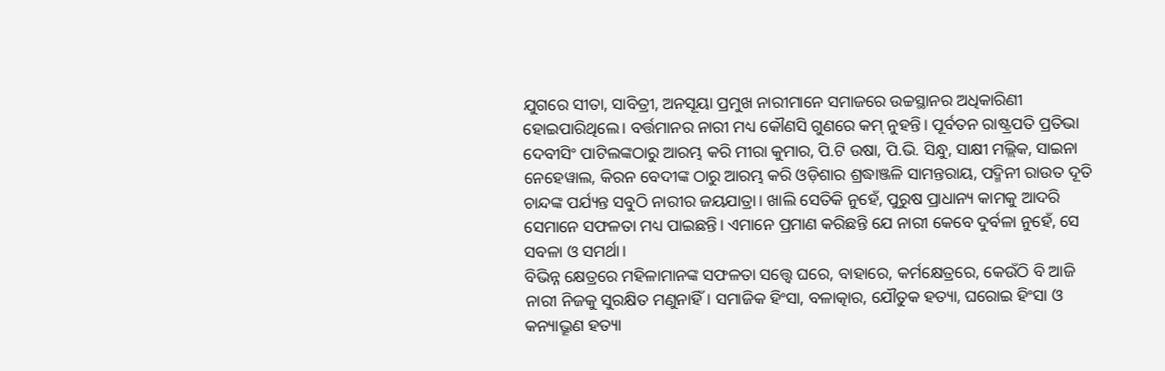ଯୁଗରେ ସୀତା, ସାବିତ୍ରୀ, ଅନସୂୟା ପ୍ରମୁଖ ନାରୀମାନେ ସମାଜରେ ଉଚ୍ଚସ୍ଥାନର ଅଧିକାରିଣୀ ହୋଇପାରିଥିଲେ। ବର୍ତ୍ତମାନର ନାରୀ ମଧ୍ୟ କୌଣସି ଗୁଣରେ କମ୍ ନୁହନ୍ତି। ପୂର୍ବତନ ରାଷ୍ଟ୍ରପତି ପ୍ରତିଭା ଦେବୀସିଂ ପାଟିଲଙ୍କଠାରୁ ଆରମ୍ଭ କରି ମୀରା କୁମାର, ପି.ଟି ଉଷା, ପି.ଭି. ସିନ୍ଧୁ, ସାକ୍ଷୀ ମଲ୍ଲିକ, ସାଇନା ନେହେୱାଲ, କିରନ ବେଦୀଙ୍କ ଠାରୁ ଆରମ୍ଭ କରି ଓଡ଼ିଶାର ଶ୍ରଦ୍ଧାଞ୍ଜଳି ସାମନ୍ତରାୟ, ପଦ୍ମିନୀ ରାଉତ ଦୂତି ଚାନ୍ଦଙ୍କ ପର୍ଯ୍ୟନ୍ତ ସବୁଠି ନାରୀର ଜୟଯାତ୍ରା। ଖାଲି ସେତିକି ନୁହେଁ, ପୁରୁଷ ପ୍ରାଧାନ୍ୟ କାମକୁ ଆଦରି ସେମାନେ ସଫଳତା ମଧ୍ୟ ପାଇଛନ୍ତି। ଏମାନେ ପ୍ରମାଣ କରିଛନ୍ତି ଯେ ନାରୀ କେବେ ଦୁର୍ବଳା ନୁହେଁ, ସେ ସବଳା ଓ ସମର୍ଥା।
ବିଭିନ୍ନ କ୍ଷେତ୍ରରେ ମହିଳାମାନଙ୍କ ସଫଳତା ସତ୍ତ୍ୱେ ଘରେ, ବାହାରେ, କର୍ମକ୍ଷେତ୍ରରେ, କେଉଁଠି ବି ଆଜି ନାରୀ ନିଜକୁ ସୁରକ୍ଷିତ ମଣୁନାହିଁ। ସମାଜିକ ହିଂସା, ବଳାତ୍କାର, ଯୌତୁକ ହତ୍ୟା, ଘରୋଇ ହିଂସା ଓ କନ୍ୟାଭ୍ରୂଣ ହତ୍ୟା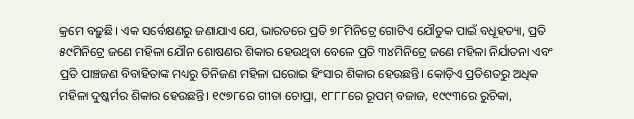କ୍ରମେ ବଢ଼ୁଛି। ଏକ ସର୍ବେକ୍ଷଣରୁ ଜଣାଯାଏ ଯେ, ଭାରତରେ ପ୍ରତି ୭୮ମିନିଟ୍ରେ ଗୋଟିଏ ଯୌତୁକ ପାଇଁ ବଧୂହତ୍ୟା, ପ୍ରତି ୫୯ମିନିଟ୍ରେ ଜଣେ ମହିଳା ଯୌନ ଶୋଷଣର ଶିକାର ହେଉଥିବା ବେଳେ ପ୍ରତି ୩୪ମିନିଟ୍ରେ ଜଣେ ମହିଳା ନିର୍ଯାତନା ଏବଂ ପ୍ରତି ପାଞ୍ଚଜଣ ବିବାହିତାଙ୍କ ମଧ୍ୟରୁ ତିନିଜଣ ମହିଳା ଘରୋଇ ହିଂସାର ଶିକାର ହେଉଛନ୍ତି। କୋଡ଼ିଏ ପ୍ରତିଶତରୁ ଅଧିକ ମହିଳା ଦୁଷ୍କର୍ମର ଶିକାର ହେଉଛନ୍ତି। ୧୯୭୮ରେ ଗୀତା ଚୋପ୍ରା, ୧୮୮୮ରେ ରୂପମ୍ ବଜାଜ, ୧୯୯୩ରେ ରୁଚିକା,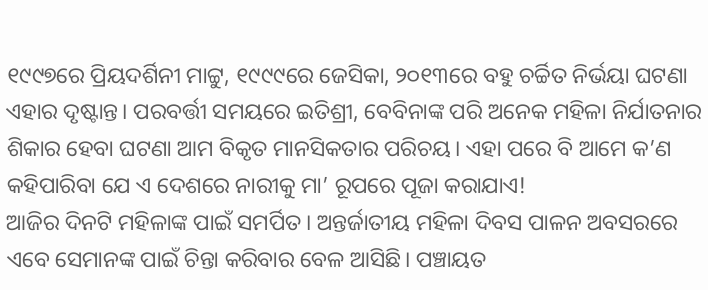୧୯୯୭ରେ ପ୍ରିୟଦର୍ଶିନୀ ମାଟ୍ଟୁ, ୧୯୯୯ରେ ଜେସିକା, ୨୦୧୩ରେ ବହୁ ଚର୍ଚ୍ଚିତ ନିର୍ଭୟା ଘଟଣା ଏହାର ଦୃଷ୍ଟାନ୍ତ। ପରବର୍ତ୍ତୀ ସମୟରେ ଇତିଶ୍ରୀ, ବେବିନାଙ୍କ ପରି ଅନେକ ମହିଳା ନିର୍ଯାତନାର ଶିକାର ହେବା ଘଟଣା ଆମ ବିକୃତ ମାନସିକତାର ପରିଚୟ। ଏହା ପରେ ବି ଆମେ କ’ଣ କହିପାରିବା ଯେ ଏ ଦେଶରେ ନାରୀକୁ ମା’ ରୂପରେ ପୂଜା କରାଯାଏ!
ଆଜିର ଦିନଟି ମହିଳାଙ୍କ ପାଇଁ ସମର୍ପିତ। ଅନ୍ତର୍ଜାତୀୟ ମହିଳା ଦିବସ ପାଳନ ଅବସରରେ ଏବେ ସେମାନଙ୍କ ପାଇଁ ଚିନ୍ତା କରିବାର ବେଳ ଆସିଛି। ପଞ୍ଚାୟତ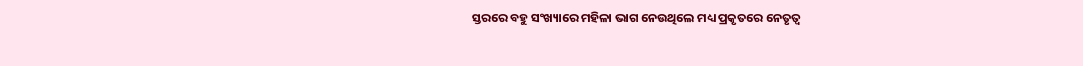ସ୍ତରରେ ବହୁ ସଂଖ୍ୟାରେ ମହିଳା ଭାଗ ନେଉଥିଲେ ମଧ୍ୟ ପ୍ରକୃତରେ ନେତୃତ୍ୱ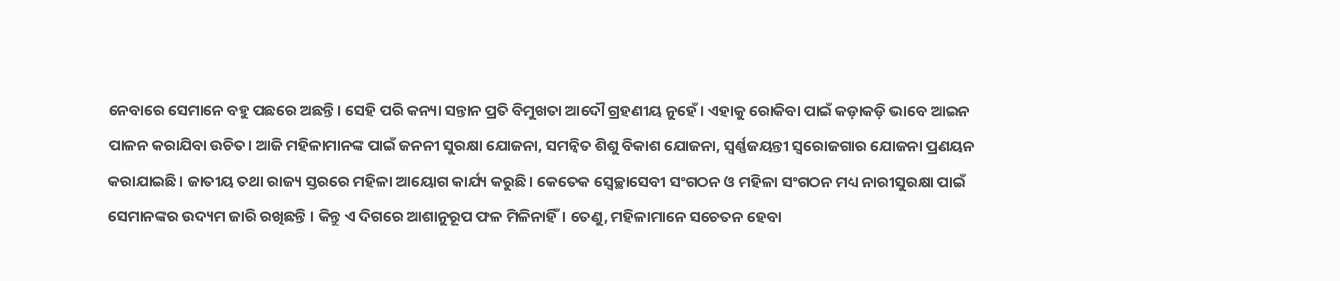ନେବାରେ ସେମାନେ ବହୁ ପଛରେ ଅଛନ୍ତି। ସେହି ପରି କନ୍ୟା ସନ୍ତାନ ପ୍ରତି ବିମୁଖତା ଆଦୌ ଗ୍ରହଣୀୟ ନୁହେଁ। ଏହାକୁ ରୋକିବା ପାଇଁ କଡ଼ାକଡ଼ି ଭାବେ ଆଇନ ପାଳନ କରାଯିବା ଉଚିତ। ଆଜି ମହିଳାମାନଙ୍କ ପାଇଁ ଜନନୀ ସୁରକ୍ଷା ଯୋଜନା, ସମନ୍ଵିତ ଶିଶୁ ବିକାଶ ଯୋଜନା, ସ୍ୱର୍ଣ୍ଣଜୟନ୍ତୀ ସ୍ୱରୋଜଗାର ଯୋଜନା ପ୍ରଣୟନ କରାଯାଇଛି। ଜାତୀୟ ତଥା ରାଜ୍ୟ ସ୍ତରରେ ମହିଳା ଆୟୋଗ କାର୍ଯ୍ୟ କରୁଛି। କେତେକ ସ୍ୱେଚ୍ଛାସେବୀ ସଂଗଠନ ଓ ମହିଳା ସଂଗଠନ ମଧ୍ୟ ନାରୀସୁରକ୍ଷା ପାଇଁ ସେମାନଙ୍କର ଉଦ୍ୟମ ଜାରି ରଖିଛନ୍ତି । କିନ୍ତୁ ଏ ଦିଗରେ ଆଶାନୁରୂପ ଫଳ ମିଳିନାହିଁ। ତେଣୁ, ମହିଳାମାନେ ସଚେତନ ହେବା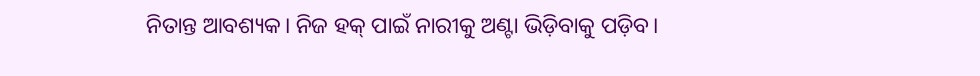ନିତାନ୍ତ ଆବଶ୍ୟକ। ନିଜ ହକ୍ ପାଇଁ ନାରୀକୁ ଅଣ୍ଟା ଭିଡ଼ିବାକୁ ପଡ଼ିବ।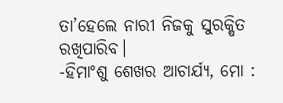ତା’ହେଲେ ନାରୀ ନିଜକୁ ସୁରକ୍ଷିତ ରଖିପାରିବ।
-ହିମାଂଶୁ ଶେଖର ଆଚାର୍ଯ୍ୟ, ମୋ :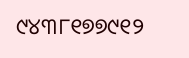୯୪୩୮୧୭୭୯୧୨